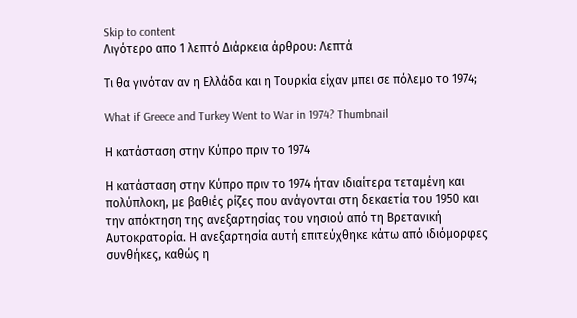Skip to content
Λιγότερο απο 1 λεπτό Διάρκεια άρθρου: Λεπτά

Τι θα γινόταν αν η Ελλάδα και η Τουρκία είχαν μπει σε πόλεμο το 1974;

What if Greece and Turkey Went to War in 1974? Thumbnail

Η κατάσταση στην Κύπρο πριν το 1974

Η κατάσταση στην Κύπρο πριν το 1974 ήταν ιδιαίτερα τεταμένη και πολύπλοκη, με βαθιές ρίζες που ανάγονται στη δεκαετία του 1950 και την απόκτηση της ανεξαρτησίας του νησιού από τη Βρετανική Αυτοκρατορία. Η ανεξαρτησία αυτή επιτεύχθηκε κάτω από ιδιόμορφες συνθήκες, καθώς η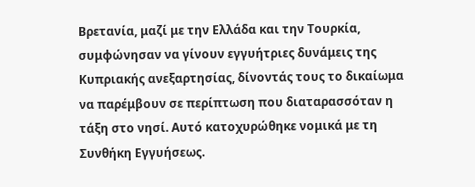Βρετανία, μαζί με την Ελλάδα και την Τουρκία, συμφώνησαν να γίνουν εγγυήτριες δυνάμεις της Κυπριακής ανεξαρτησίας, δίνοντάς τους το δικαίωμα να παρέμβουν σε περίπτωση που διαταρασσόταν η τάξη στο νησί. Αυτό κατοχυρώθηκε νομικά με τη Συνθήκη Εγγυήσεως.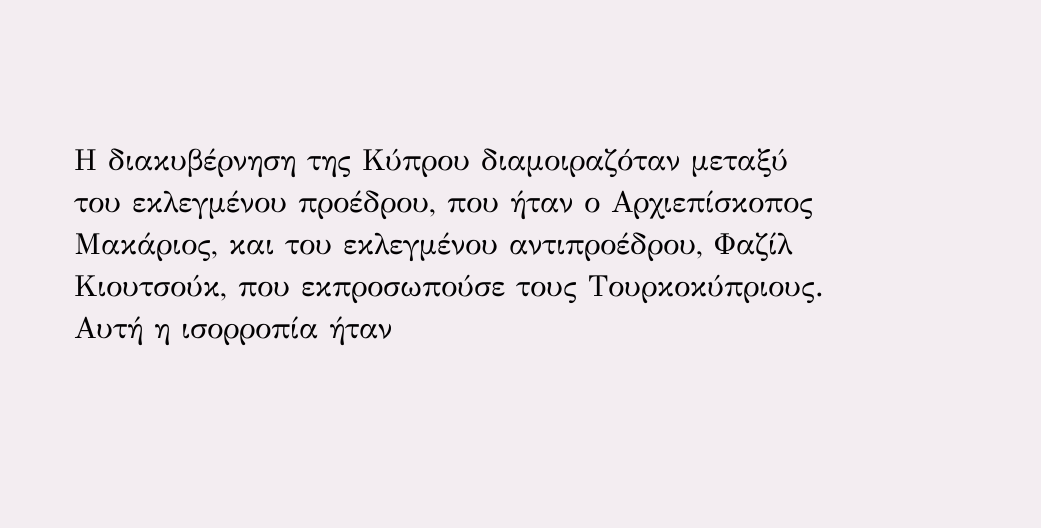Η διακυβέρνηση της Κύπρου διαμοιραζόταν μεταξύ του εκλεγμένου προέδρου, που ήταν ο Αρχιεπίσκοπος Μακάριος, και του εκλεγμένου αντιπροέδρου, Φαζίλ Κιουτσούκ, που εκπροσωπούσε τους Τουρκοκύπριους. Αυτή η ισορροπία ήταν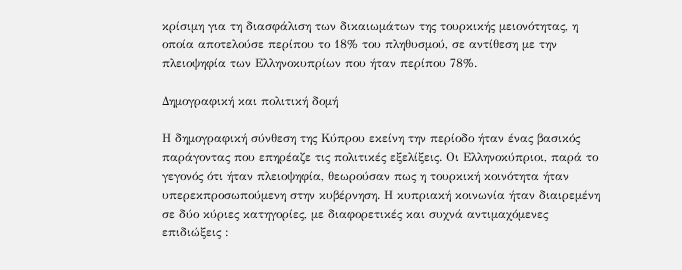κρίσιμη για τη διασφάλιση των δικαιωμάτων της τουρκικής μειονότητας, η οποία αποτελούσε περίπου το 18% του πληθυσμού, σε αντίθεση με την πλειοψηφία των Ελληνοκυπρίων που ήταν περίπου 78%.

Δημογραφική και πολιτική δομή

Η δημογραφική σύνθεση της Κύπρου εκείνη την περίοδο ήταν ένας βασικός παράγοντας που επηρέαζε τις πολιτικές εξελίξεις. Οι Ελληνοκύπριοι, παρά το γεγονός ότι ήταν πλειοψηφία, θεωρούσαν πως η τουρκική κοινότητα ήταν υπερεκπροσωπούμενη στην κυβέρνηση. Η κυπριακή κοινωνία ήταν διαιρεμένη σε δύο κύριες κατηγορίες, με διαφορετικές και συχνά αντιμαχόμενες επιδιώξεις :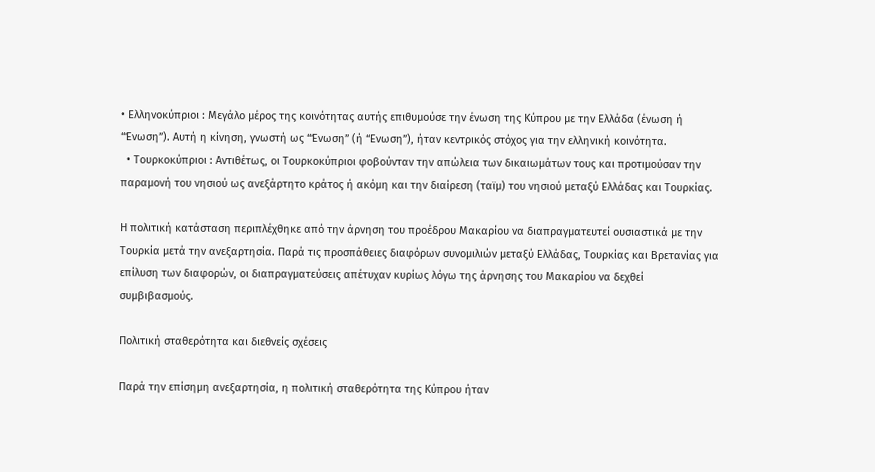• Ελληνοκύπριοι : Μεγάλο μέρος της κοινότητας αυτής επιθυμούσε την ένωση της Κύπρου με την Ελλάδα (ένωση ή “Ένωση”). Αυτή η κίνηση, γνωστή ως “Ένωση” (ή “Ενωση”), ήταν κεντρικός στόχος για την ελληνική κοινότητα.
  • Τουρκοκύπριοι : Αντιθέτως, οι Τουρκοκύπριοι φοβούνταν την απώλεια των δικαιωμάτων τους και προτιμούσαν την παραμονή του νησιού ως ανεξάρτητο κράτος ή ακόμη και την διαίρεση (ταϊμ) του νησιού μεταξύ Ελλάδας και Τουρκίας.

Η πολιτική κατάσταση περιπλέχθηκε από την άρνηση του προέδρου Μακαρίου να διαπραγματευτεί ουσιαστικά με την Τουρκία μετά την ανεξαρτησία. Παρά τις προσπάθειες διαφόρων συνομιλιών μεταξύ Ελλάδας, Τουρκίας και Βρετανίας για επίλυση των διαφορών, οι διαπραγματεύσεις απέτυχαν κυρίως λόγω της άρνησης του Μακαρίου να δεχθεί συμβιβασμούς.

Πολιτική σταθερότητα και διεθνείς σχέσεις

Παρά την επίσημη ανεξαρτησία, η πολιτική σταθερότητα της Κύπρου ήταν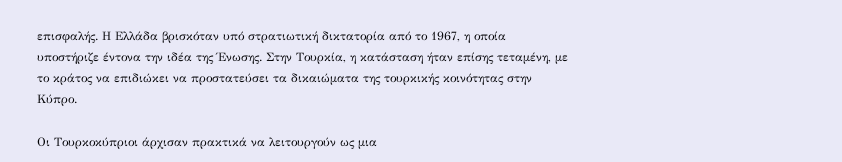επισφαλής. Η Ελλάδα βρισκόταν υπό στρατιωτική δικτατορία από το 1967, η οποία υποστήριζε έντονα την ιδέα της Ένωσης. Στην Τουρκία, η κατάσταση ήταν επίσης τεταμένη, με το κράτος να επιδιώκει να προστατεύσει τα δικαιώματα της τουρκικής κοινότητας στην Κύπρο.

Οι Τουρκοκύπριοι άρχισαν πρακτικά να λειτουργούν ως μια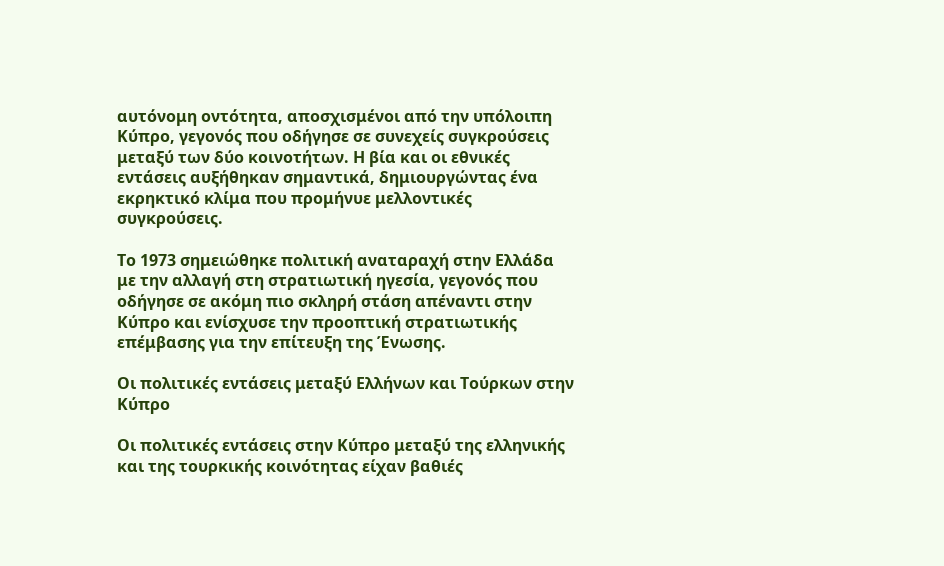αυτόνομη οντότητα, αποσχισμένοι από την υπόλοιπη Κύπρο, γεγονός που οδήγησε σε συνεχείς συγκρούσεις μεταξύ των δύο κοινοτήτων. Η βία και οι εθνικές εντάσεις αυξήθηκαν σημαντικά, δημιουργώντας ένα εκρηκτικό κλίμα που προμήνυε μελλοντικές συγκρούσεις.

Το 1973 σημειώθηκε πολιτική αναταραχή στην Ελλάδα με την αλλαγή στη στρατιωτική ηγεσία, γεγονός που οδήγησε σε ακόμη πιο σκληρή στάση απέναντι στην Κύπρο και ενίσχυσε την προοπτική στρατιωτικής επέμβασης για την επίτευξη της Ένωσης.

Οι πολιτικές εντάσεις μεταξύ Ελλήνων και Τούρκων στην Κύπρο

Οι πολιτικές εντάσεις στην Κύπρο μεταξύ της ελληνικής και της τουρκικής κοινότητας είχαν βαθιές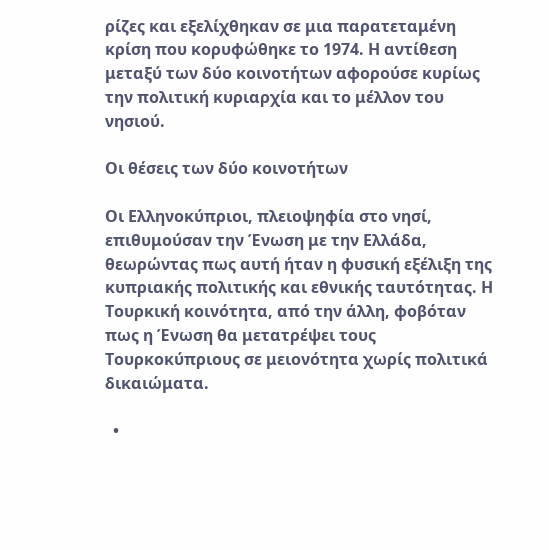ρίζες και εξελίχθηκαν σε μια παρατεταμένη κρίση που κορυφώθηκε το 1974. Η αντίθεση μεταξύ των δύο κοινοτήτων αφορούσε κυρίως την πολιτική κυριαρχία και το μέλλον του νησιού.

Οι θέσεις των δύο κοινοτήτων

Οι Ελληνοκύπριοι, πλειοψηφία στο νησί, επιθυμούσαν την Ένωση με την Ελλάδα, θεωρώντας πως αυτή ήταν η φυσική εξέλιξη της κυπριακής πολιτικής και εθνικής ταυτότητας. Η Τουρκική κοινότητα, από την άλλη, φοβόταν πως η Ένωση θα μετατρέψει τους Τουρκοκύπριους σε μειονότητα χωρίς πολιτικά δικαιώματα.

  •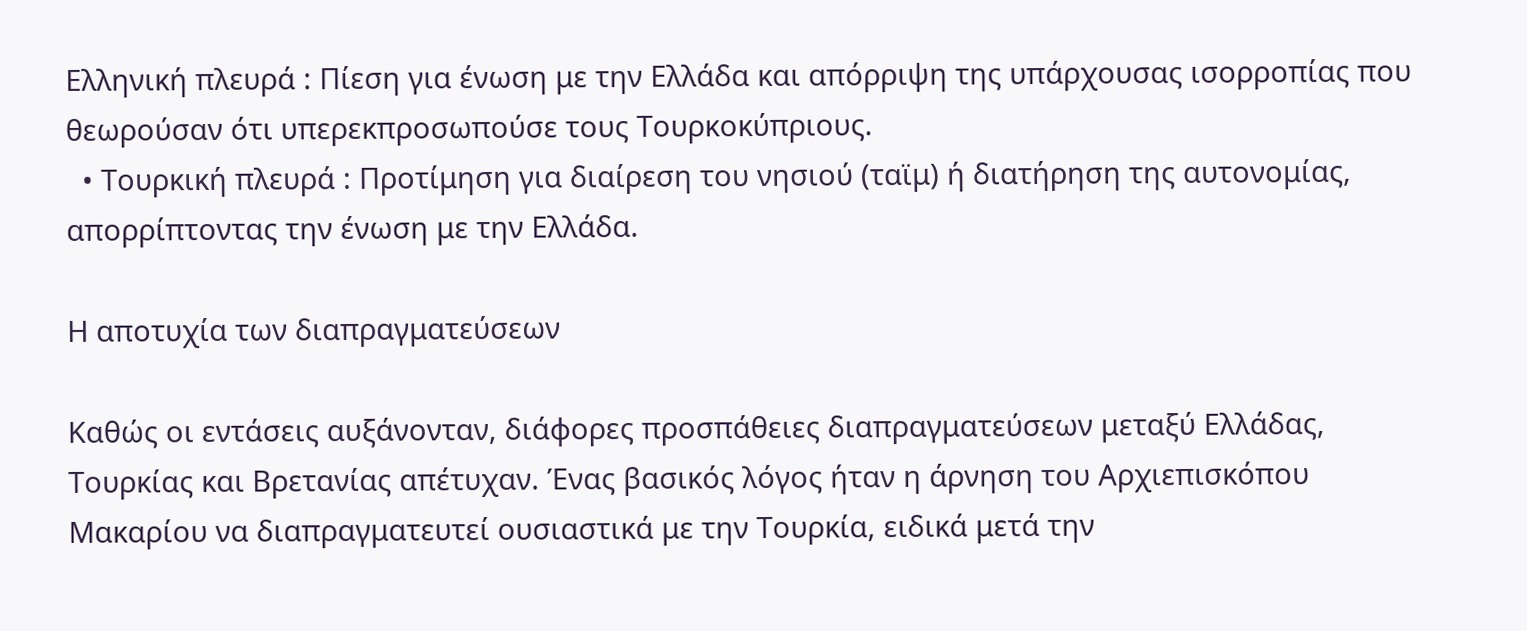Ελληνική πλευρά : Πίεση για ένωση με την Ελλάδα και απόρριψη της υπάρχουσας ισορροπίας που θεωρούσαν ότι υπερεκπροσωπούσε τους Τουρκοκύπριους.
  • Τουρκική πλευρά : Προτίμηση για διαίρεση του νησιού (ταϊμ) ή διατήρηση της αυτονομίας, απορρίπτοντας την ένωση με την Ελλάδα.

Η αποτυχία των διαπραγματεύσεων

Καθώς οι εντάσεις αυξάνονταν, διάφορες προσπάθειες διαπραγματεύσεων μεταξύ Ελλάδας, Τουρκίας και Βρετανίας απέτυχαν. Ένας βασικός λόγος ήταν η άρνηση του Αρχιεπισκόπου Μακαρίου να διαπραγματευτεί ουσιαστικά με την Τουρκία, ειδικά μετά την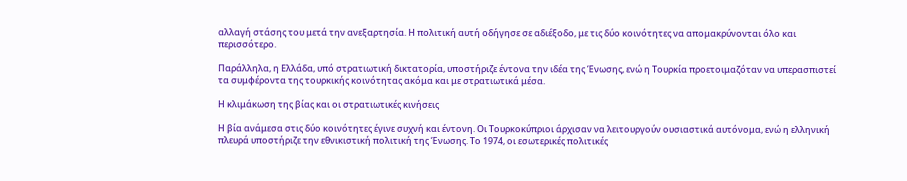αλλαγή στάσης του μετά την ανεξαρτησία. Η πολιτική αυτή οδήγησε σε αδιέξοδο, με τις δύο κοινότητες να απομακρύνονται όλο και περισσότερο.

Παράλληλα, η Ελλάδα, υπό στρατιωτική δικτατορία, υποστήριζε έντονα την ιδέα της Ένωσης, ενώ η Τουρκία προετοιμαζόταν να υπερασπιστεί τα συμφέροντα της τουρκικής κοινότητας ακόμα και με στρατιωτικά μέσα.

Η κλιμάκωση της βίας και οι στρατιωτικές κινήσεις

Η βία ανάμεσα στις δύο κοινότητες έγινε συχνή και έντονη. Οι Τουρκοκύπριοι άρχισαν να λειτουργούν ουσιαστικά αυτόνομα, ενώ η ελληνική πλευρά υποστήριζε την εθνικιστική πολιτική της Ένωσης. Το 1974, οι εσωτερικές πολιτικές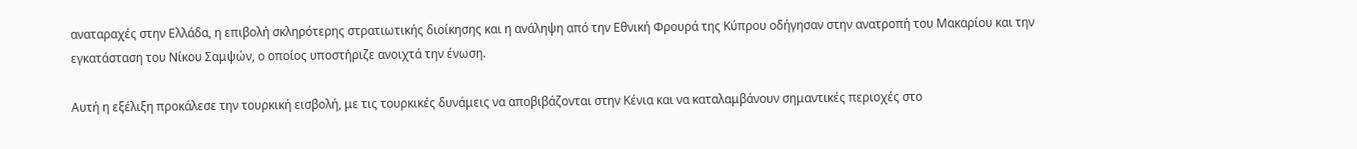αναταραχές στην Ελλάδα, η επιβολή σκληρότερης στρατιωτικής διοίκησης και η ανάληψη από την Εθνική Φρουρά της Κύπρου οδήγησαν στην ανατροπή του Μακαρίου και την εγκατάσταση του Νίκου Σαμψών, ο οποίος υποστήριζε ανοιχτά την ένωση.

Αυτή η εξέλιξη προκάλεσε την τουρκική εισβολή, με τις τουρκικές δυνάμεις να αποβιβάζονται στην Κένια και να καταλαμβάνουν σημαντικές περιοχές στο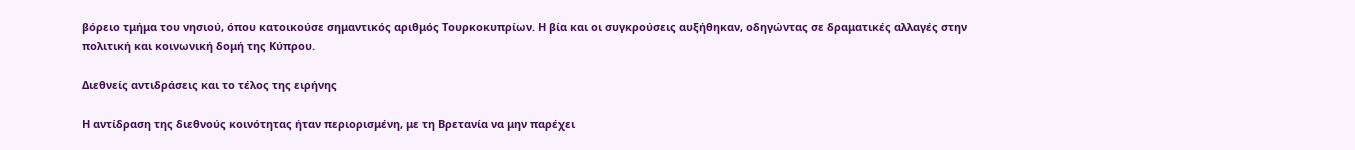βόρειο τμήμα του νησιού, όπου κατοικούσε σημαντικός αριθμός Τουρκοκυπρίων. Η βία και οι συγκρούσεις αυξήθηκαν, οδηγώντας σε δραματικές αλλαγές στην πολιτική και κοινωνική δομή της Κύπρου.

Διεθνείς αντιδράσεις και το τέλος της ειρήνης

Η αντίδραση της διεθνούς κοινότητας ήταν περιορισμένη, με τη Βρετανία να μην παρέχει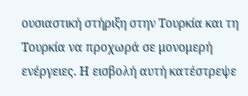ουσιαστική στήριξη στην Τουρκία και τη Τουρκία να προχωρά σε μονομερή ενέργειες. Η εισβολή αυτή κατέστρεψε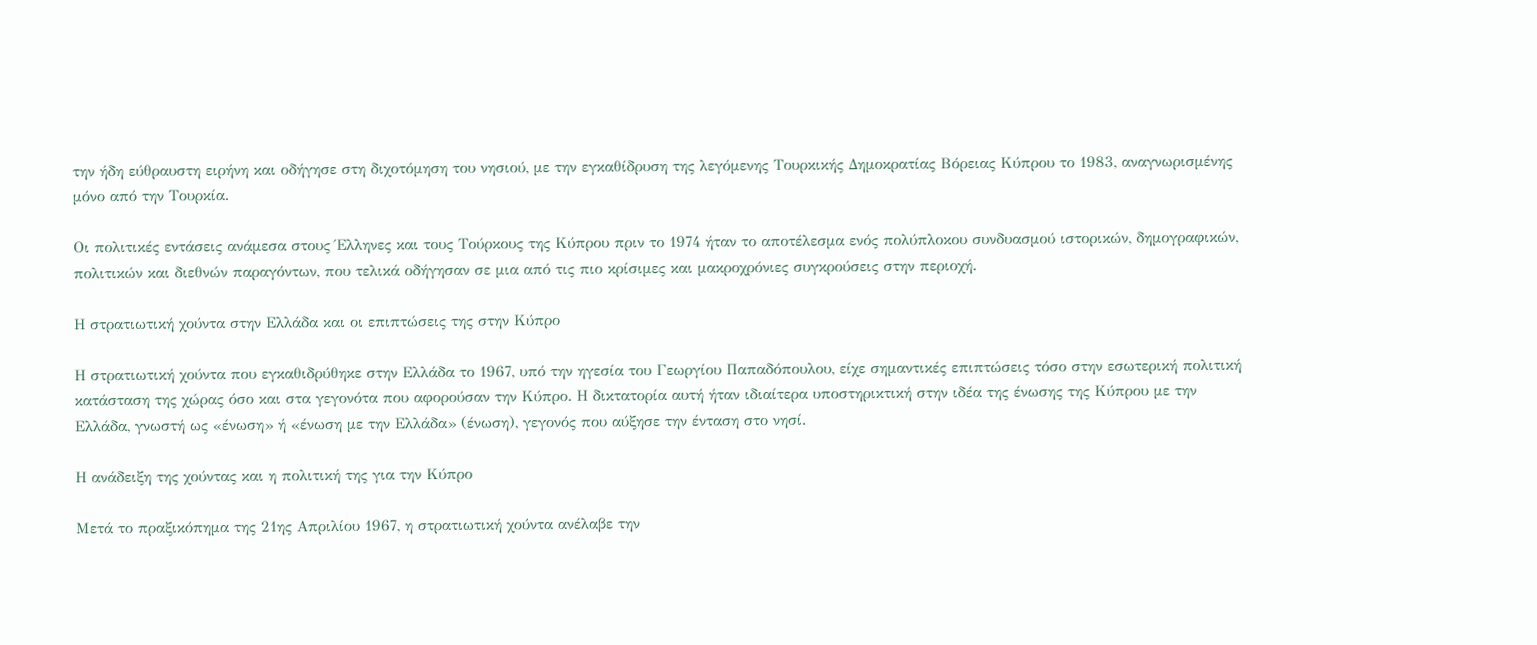την ήδη εύθραυστη ειρήνη και οδήγησε στη διχοτόμηση του νησιού, με την εγκαθίδρυση της λεγόμενης Τουρκικής Δημοκρατίας Βόρειας Κύπρου το 1983, αναγνωρισμένης μόνο από την Τουρκία.

Οι πολιτικές εντάσεις ανάμεσα στους Έλληνες και τους Τούρκους της Κύπρου πριν το 1974 ήταν το αποτέλεσμα ενός πολύπλοκου συνδυασμού ιστορικών, δημογραφικών, πολιτικών και διεθνών παραγόντων, που τελικά οδήγησαν σε μια από τις πιο κρίσιμες και μακροχρόνιες συγκρούσεις στην περιοχή.

Η στρατιωτική χούντα στην Ελλάδα και οι επιπτώσεις της στην Κύπρο

Η στρατιωτική χούντα που εγκαθιδρύθηκε στην Ελλάδα το 1967, υπό την ηγεσία του Γεωργίου Παπαδόπουλου, είχε σημαντικές επιπτώσεις τόσο στην εσωτερική πολιτική κατάσταση της χώρας όσο και στα γεγονότα που αφορούσαν την Κύπρο. Η δικτατορία αυτή ήταν ιδιαίτερα υποστηρικτική στην ιδέα της ένωσης της Κύπρου με την Ελλάδα, γνωστή ως «ένωση» ή «ένωση με την Ελλάδα» (ένωση), γεγονός που αύξησε την ένταση στο νησί.

Η ανάδειξη της χούντας και η πολιτική της για την Κύπρο

Μετά το πραξικόπημα της 21ης Απριλίου 1967, η στρατιωτική χούντα ανέλαβε την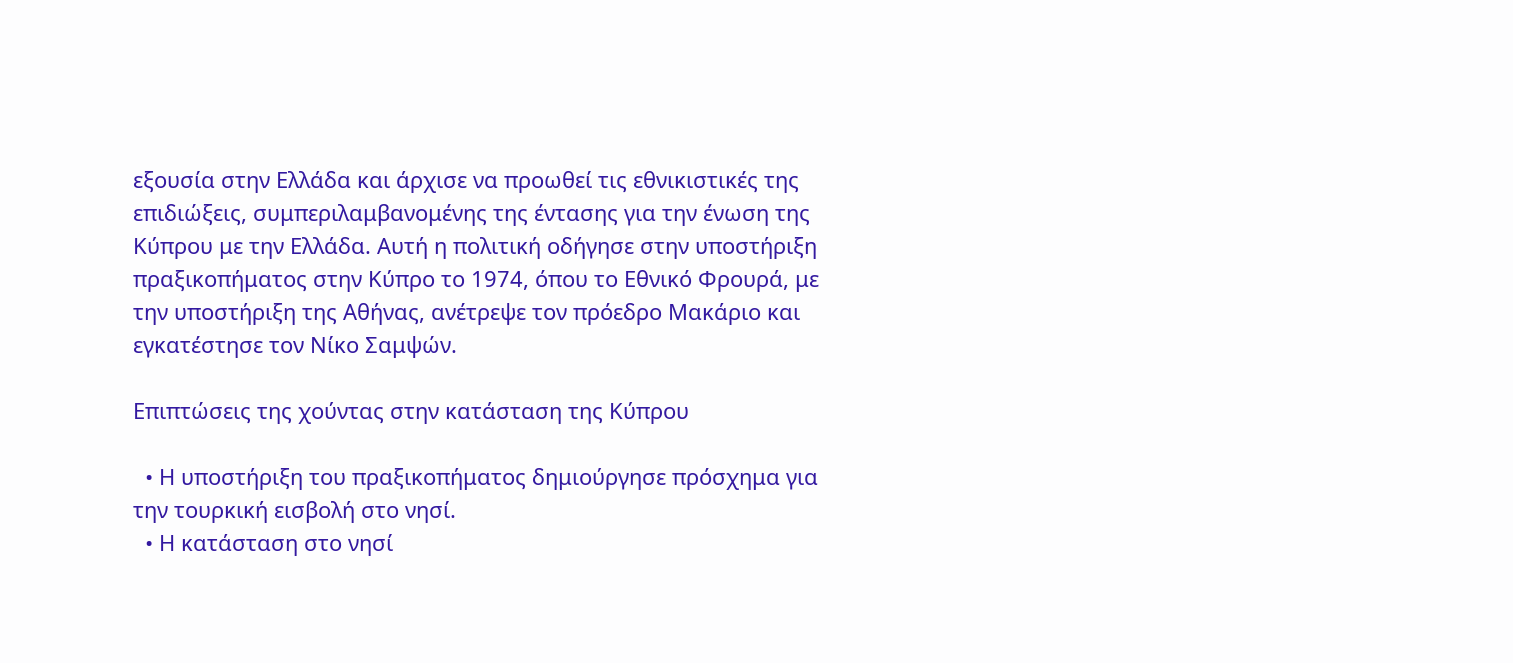εξουσία στην Ελλάδα και άρχισε να προωθεί τις εθνικιστικές της επιδιώξεις, συμπεριλαμβανομένης της έντασης για την ένωση της Κύπρου με την Ελλάδα. Αυτή η πολιτική οδήγησε στην υποστήριξη πραξικοπήματος στην Κύπρο το 1974, όπου το Εθνικό Φρουρά, με την υποστήριξη της Αθήνας, ανέτρεψε τον πρόεδρο Μακάριο και εγκατέστησε τον Νίκο Σαμψών.

Επιπτώσεις της χούντας στην κατάσταση της Κύπρου

  • Η υποστήριξη του πραξικοπήματος δημιούργησε πρόσχημα για την τουρκική εισβολή στο νησί.
  • Η κατάσταση στο νησί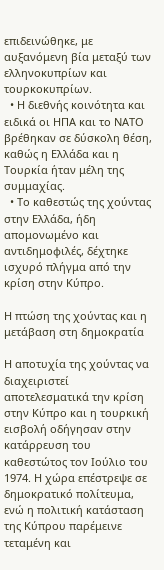επιδεινώθηκε, με αυξανόμενη βία μεταξύ των ελληνοκυπρίων και τουρκοκυπρίων.
  • Η διεθνής κοινότητα και ειδικά οι ΗΠΑ και το ΝΑΤΟ βρέθηκαν σε δύσκολη θέση, καθώς η Ελλάδα και η Τουρκία ήταν μέλη της συμμαχίας.
  • Το καθεστώς της χούντας στην Ελλάδα, ήδη απομονωμένο και αντιδημοφιλές, δέχτηκε ισχυρό πλήγμα από την κρίση στην Κύπρο.

Η πτώση της χούντας και η μετάβαση στη δημοκρατία

Η αποτυχία της χούντας να διαχειριστεί αποτελεσματικά την κρίση στην Κύπρο και η τουρκική εισβολή οδήγησαν στην κατάρρευση του καθεστώτος τον Ιούλιο του 1974. Η χώρα επέστρεψε σε δημοκρατικό πολίτευμα, ενώ η πολιτική κατάσταση της Κύπρου παρέμεινε τεταμένη και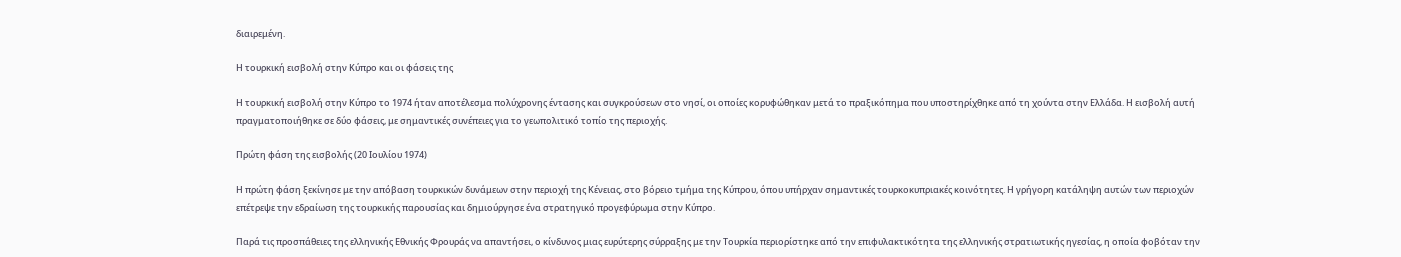διαιρεμένη.

Η τουρκική εισβολή στην Κύπρο και οι φάσεις της

Η τουρκική εισβολή στην Κύπρο το 1974 ήταν αποτέλεσμα πολύχρονης έντασης και συγκρούσεων στο νησί, οι οποίες κορυφώθηκαν μετά το πραξικόπημα που υποστηρίχθηκε από τη χούντα στην Ελλάδα. Η εισβολή αυτή πραγματοποιήθηκε σε δύο φάσεις, με σημαντικές συνέπειες για το γεωπολιτικό τοπίο της περιοχής.

Πρώτη φάση της εισβολής (20 Ιουλίου 1974)

Η πρώτη φάση ξεκίνησε με την απόβαση τουρκικών δυνάμεων στην περιοχή της Κένειας, στο βόρειο τμήμα της Κύπρου, όπου υπήρχαν σημαντικές τουρκοκυπριακές κοινότητες. Η γρήγορη κατάληψη αυτών των περιοχών επέτρεψε την εδραίωση της τουρκικής παρουσίας και δημιούργησε ένα στρατηγικό προγεφύρωμα στην Κύπρο.

Παρά τις προσπάθειες της ελληνικής Εθνικής Φρουράς να απαντήσει, ο κίνδυνος μιας ευρύτερης σύρραξης με την Τουρκία περιορίστηκε από την επιφυλακτικότητα της ελληνικής στρατιωτικής ηγεσίας, η οποία φοβόταν την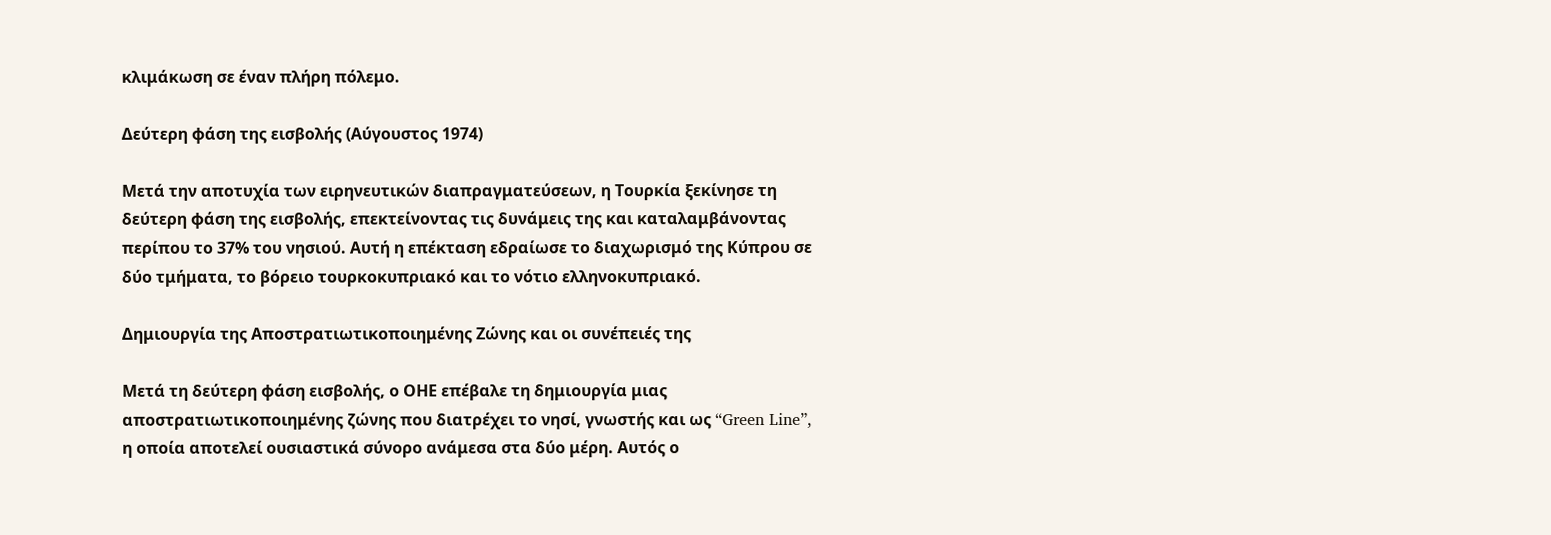κλιμάκωση σε έναν πλήρη πόλεμο.

Δεύτερη φάση της εισβολής (Αύγουστος 1974)

Μετά την αποτυχία των ειρηνευτικών διαπραγματεύσεων, η Τουρκία ξεκίνησε τη δεύτερη φάση της εισβολής, επεκτείνοντας τις δυνάμεις της και καταλαμβάνοντας περίπου το 37% του νησιού. Αυτή η επέκταση εδραίωσε το διαχωρισμό της Κύπρου σε δύο τμήματα, το βόρειο τουρκοκυπριακό και το νότιο ελληνοκυπριακό.

Δημιουργία της Αποστρατιωτικοποιημένης Ζώνης και οι συνέπειές της

Μετά τη δεύτερη φάση εισβολής, ο ΟΗΕ επέβαλε τη δημιουργία μιας αποστρατιωτικοποιημένης ζώνης που διατρέχει το νησί, γνωστής και ως “Green Line”, η οποία αποτελεί ουσιαστικά σύνορο ανάμεσα στα δύο μέρη. Αυτός ο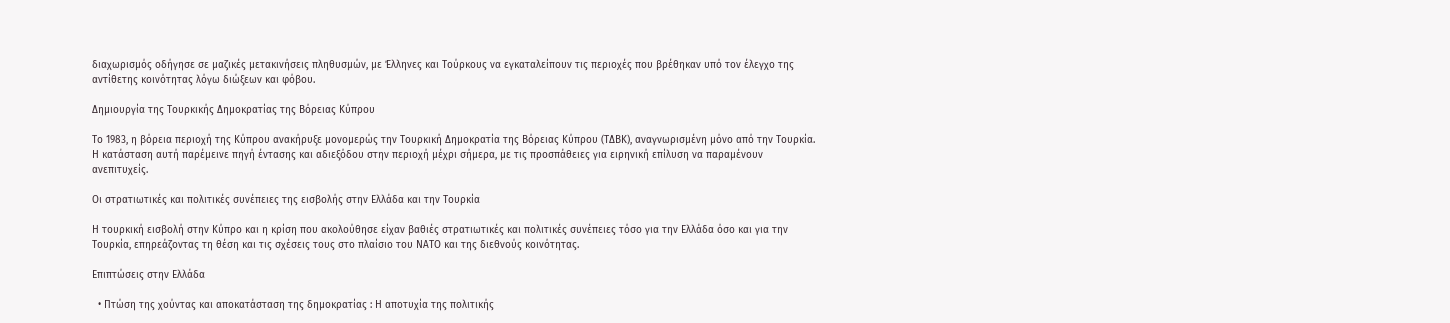διαχωρισμός οδήγησε σε μαζικές μετακινήσεις πληθυσμών, με Έλληνες και Τούρκους να εγκαταλείπουν τις περιοχές που βρέθηκαν υπό τον έλεγχο της αντίθετης κοινότητας λόγω διώξεων και φόβου.

Δημιουργία της Τουρκικής Δημοκρατίας της Βόρειας Κύπρου

Το 1983, η βόρεια περιοχή της Κύπρου ανακήρυξε μονομερώς την Τουρκική Δημοκρατία της Βόρειας Κύπρου (ΤΔΒΚ), αναγνωρισμένη μόνο από την Τουρκία. Η κατάσταση αυτή παρέμεινε πηγή έντασης και αδιεξόδου στην περιοχή μέχρι σήμερα, με τις προσπάθειες για ειρηνική επίλυση να παραμένουν ανεπιτυχείς.

Οι στρατιωτικές και πολιτικές συνέπειες της εισβολής στην Ελλάδα και την Τουρκία

Η τουρκική εισβολή στην Κύπρο και η κρίση που ακολούθησε είχαν βαθιές στρατιωτικές και πολιτικές συνέπειες τόσο για την Ελλάδα όσο και για την Τουρκία, επηρεάζοντας τη θέση και τις σχέσεις τους στο πλαίσιο του ΝΑΤΟ και της διεθνούς κοινότητας.

Επιπτώσεις στην Ελλάδα

  • Πτώση της χούντας και αποκατάσταση της δημοκρατίας : Η αποτυχία της πολιτικής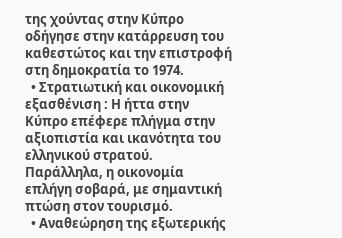της χούντας στην Κύπρο οδήγησε στην κατάρρευση του καθεστώτος και την επιστροφή στη δημοκρατία το 1974.
  • Στρατιωτική και οικονομική εξασθένιση : Η ήττα στην Κύπρο επέφερε πλήγμα στην αξιοπιστία και ικανότητα του ελληνικού στρατού. Παράλληλα, η οικονομία επλήγη σοβαρά, με σημαντική πτώση στον τουρισμό.
  • Αναθεώρηση της εξωτερικής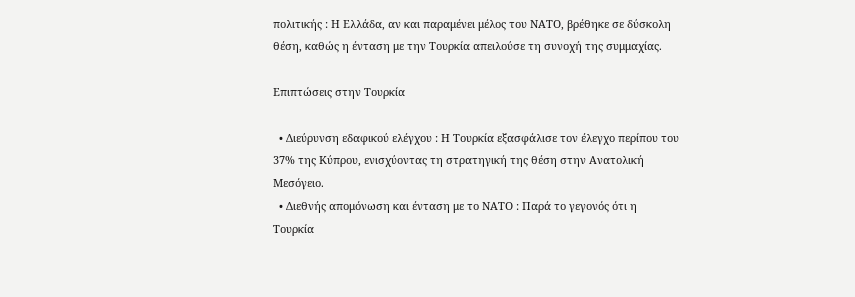πολιτικής : Η Ελλάδα, αν και παραμένει μέλος του ΝΑΤΟ, βρέθηκε σε δύσκολη θέση, καθώς η ένταση με την Τουρκία απειλούσε τη συνοχή της συμμαχίας.

Επιπτώσεις στην Τουρκία

  • Διεύρυνση εδαφικού ελέγχου : Η Τουρκία εξασφάλισε τον έλεγχο περίπου του 37% της Κύπρου, ενισχύοντας τη στρατηγική της θέση στην Ανατολική Μεσόγειο.
  • Διεθνής απομόνωση και ένταση με το ΝΑΤΟ : Παρά το γεγονός ότι η Τουρκία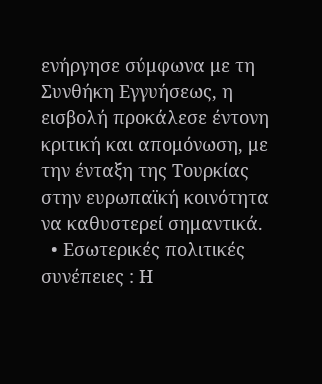ενήργησε σύμφωνα με τη Συνθήκη Εγγυήσεως, η εισβολή προκάλεσε έντονη κριτική και απομόνωση, με την ένταξη της Τουρκίας στην ευρωπαϊκή κοινότητα να καθυστερεί σημαντικά.
  • Εσωτερικές πολιτικές συνέπειες : Η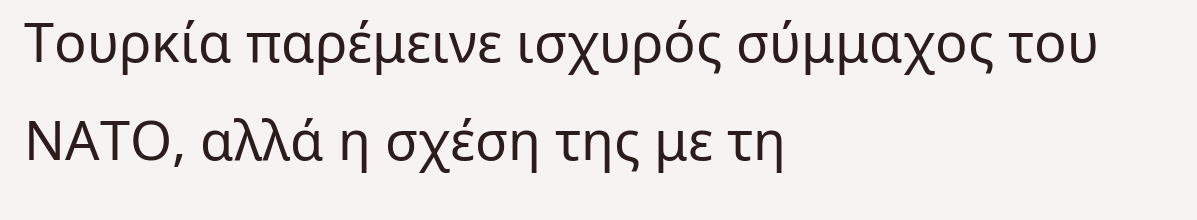Τουρκία παρέμεινε ισχυρός σύμμαχος του ΝΑΤΟ, αλλά η σχέση της με τη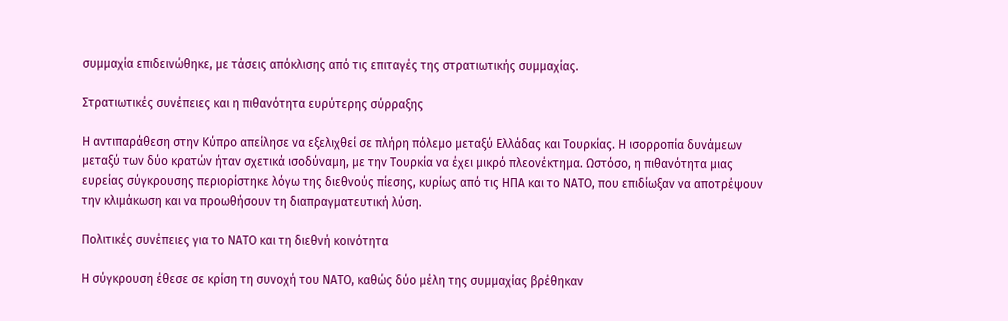συμμαχία επιδεινώθηκε, με τάσεις απόκλισης από τις επιταγές της στρατιωτικής συμμαχίας.

Στρατιωτικές συνέπειες και η πιθανότητα ευρύτερης σύρραξης

Η αντιπαράθεση στην Κύπρο απείλησε να εξελιχθεί σε πλήρη πόλεμο μεταξύ Ελλάδας και Τουρκίας. Η ισορροπία δυνάμεων μεταξύ των δύο κρατών ήταν σχετικά ισοδύναμη, με την Τουρκία να έχει μικρό πλεονέκτημα. Ωστόσο, η πιθανότητα μιας ευρείας σύγκρουσης περιορίστηκε λόγω της διεθνούς πίεσης, κυρίως από τις ΗΠΑ και το ΝΑΤΟ, που επιδίωξαν να αποτρέψουν την κλιμάκωση και να προωθήσουν τη διαπραγματευτική λύση.

Πολιτικές συνέπειες για το ΝΑΤΟ και τη διεθνή κοινότητα

Η σύγκρουση έθεσε σε κρίση τη συνοχή του ΝΑΤΟ, καθώς δύο μέλη της συμμαχίας βρέθηκαν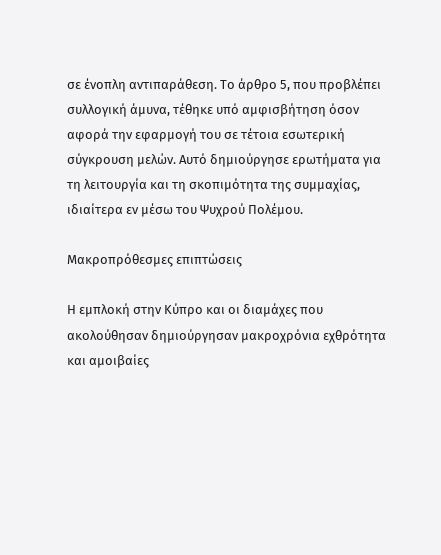σε ένοπλη αντιπαράθεση. Το άρθρο 5, που προβλέπει συλλογική άμυνα, τέθηκε υπό αμφισβήτηση όσον αφορά την εφαρμογή του σε τέτοια εσωτερική σύγκρουση μελών. Αυτό δημιούργησε ερωτήματα για τη λειτουργία και τη σκοπιμότητα της συμμαχίας, ιδιαίτερα εν μέσω του Ψυχρού Πολέμου.

Μακροπρόθεσμες επιπτώσεις

Η εμπλοκή στην Κύπρο και οι διαμάχες που ακολούθησαν δημιούργησαν μακροχρόνια εχθρότητα και αμοιβαίες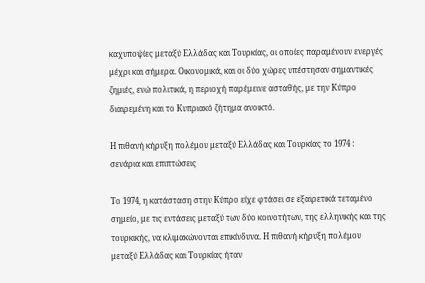καχυποψίες μεταξύ Ελλάδας και Τουρκίας, οι οποίες παραμένουν ενεργές μέχρι και σήμερα. Οικονομικά, και οι δύο χώρες υπέστησαν σημαντικές ζημιές, ενώ πολιτικά, η περιοχή παρέμεινε ασταθής, με την Κύπρο διαιρεμένη και το Κυπριακό ζήτημα ανοικτό.

Η πιθανή κήρυξη πολέμου μεταξύ Ελλάδας και Τουρκίας το 1974 : σενάρια και επιπτώσεις

Το 1974, η κατάσταση στην Κύπρο είχε φτάσει σε εξαιρετικά τεταμένο σημείο, με τις εντάσεις μεταξύ των δύο κοινοτήτων, της ελληνικής και της τουρκικής, να κλιμακώνονται επικίνδυνα. Η πιθανή κήρυξη πολέμου μεταξύ Ελλάδας και Τουρκίας ήταν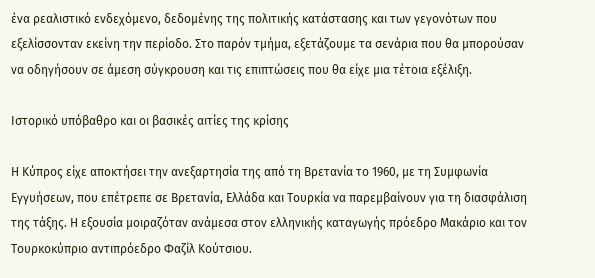ένα ρεαλιστικό ενδεχόμενο, δεδομένης της πολιτικής κατάστασης και των γεγονότων που εξελίσσονταν εκείνη την περίοδο. Στο παρόν τμήμα, εξετάζουμε τα σενάρια που θα μπορούσαν να οδηγήσουν σε άμεση σύγκρουση και τις επιπτώσεις που θα είχε μια τέτοια εξέλιξη.

Ιστορικό υπόβαθρο και οι βασικές αιτίες της κρίσης

Η Κύπρος είχε αποκτήσει την ανεξαρτησία της από τη Βρετανία το 1960, με τη Συμφωνία Εγγυήσεων, που επέτρεπε σε Βρετανία, Ελλάδα και Τουρκία να παρεμβαίνουν για τη διασφάλιση της τάξης. Η εξουσία μοιραζόταν ανάμεσα στον ελληνικής καταγωγής πρόεδρο Μακάριο και τον Τουρκοκύπριο αντιπρόεδρο Φαζίλ Κούτσιου.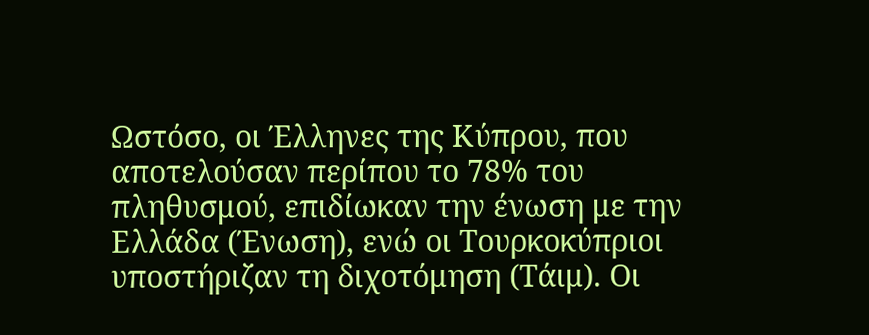Ωστόσο, οι Έλληνες της Κύπρου, που αποτελούσαν περίπου το 78% του πληθυσμού, επιδίωκαν την ένωση με την Ελλάδα (Ένωση), ενώ οι Τουρκοκύπριοι υποστήριζαν τη διχοτόμηση (Τάιμ). Οι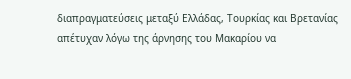διαπραγματεύσεις μεταξύ Ελλάδας, Τουρκίας και Βρετανίας απέτυχαν λόγω της άρνησης του Μακαρίου να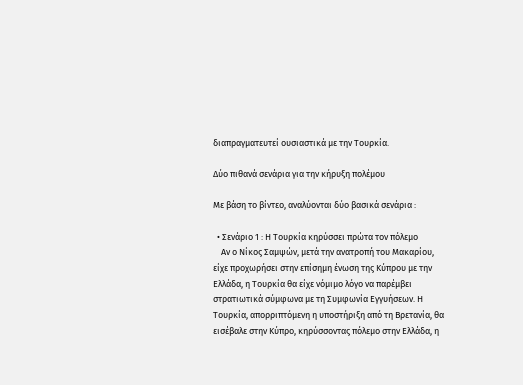διαπραγματευτεί ουσιαστικά με την Τουρκία.

Δύο πιθανά σενάρια για την κήρυξη πολέμου

Με βάση το βίντεο, αναλύονται δύο βασικά σενάρια :

  • Σενάριο 1 : Η Τουρκία κηρύσσει πρώτα τον πόλεμο
    Αν ο Νίκος Σαμψών, μετά την ανατροπή του Μακαρίου, είχε προχωρήσει στην επίσημη ένωση της Κύπρου με την Ελλάδα, η Τουρκία θα είχε νόμιμο λόγο να παρέμβει στρατιωτικά σύμφωνα με τη Συμφωνία Εγγυήσεων. Η Τουρκία, απορριπτόμενη η υποστήριξη από τη Βρετανία, θα εισέβαλε στην Κύπρο, κηρύσσοντας πόλεμο στην Ελλάδα, η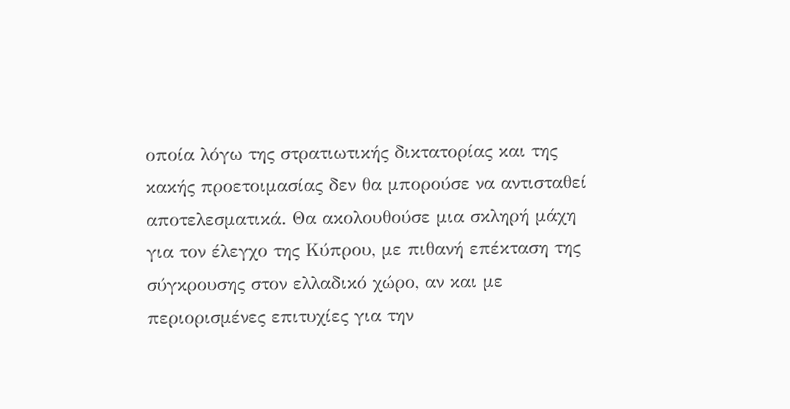οποία λόγω της στρατιωτικής δικτατορίας και της κακής προετοιμασίας δεν θα μπορούσε να αντισταθεί αποτελεσματικά. Θα ακολουθούσε μια σκληρή μάχη για τον έλεγχο της Κύπρου, με πιθανή επέκταση της σύγκρουσης στον ελλαδικό χώρο, αν και με περιορισμένες επιτυχίες για την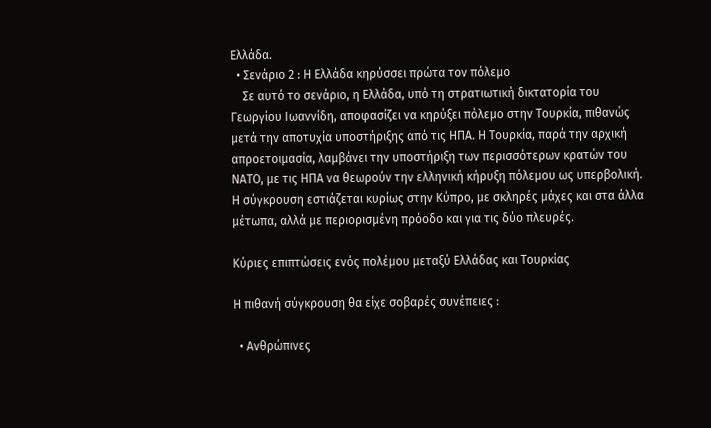Ελλάδα.
  • Σενάριο 2 : Η Ελλάδα κηρύσσει πρώτα τον πόλεμο
    Σε αυτό το σενάριο, η Ελλάδα, υπό τη στρατιωτική δικτατορία του Γεωργίου Ιωαννίδη, αποφασίζει να κηρύξει πόλεμο στην Τουρκία, πιθανώς μετά την αποτυχία υποστήριξης από τις ΗΠΑ. Η Τουρκία, παρά την αρχική απροετοιμασία, λαμβάνει την υποστήριξη των περισσότερων κρατών του ΝΑΤΟ, με τις ΗΠΑ να θεωρούν την ελληνική κήρυξη πόλεμου ως υπερβολική. Η σύγκρουση εστιάζεται κυρίως στην Κύπρο, με σκληρές μάχες και στα άλλα μέτωπα, αλλά με περιορισμένη πρόοδο και για τις δύο πλευρές.

Κύριες επιπτώσεις ενός πολέμου μεταξύ Ελλάδας και Τουρκίας

Η πιθανή σύγκρουση θα είχε σοβαρές συνέπειες :

  • Ανθρώπινες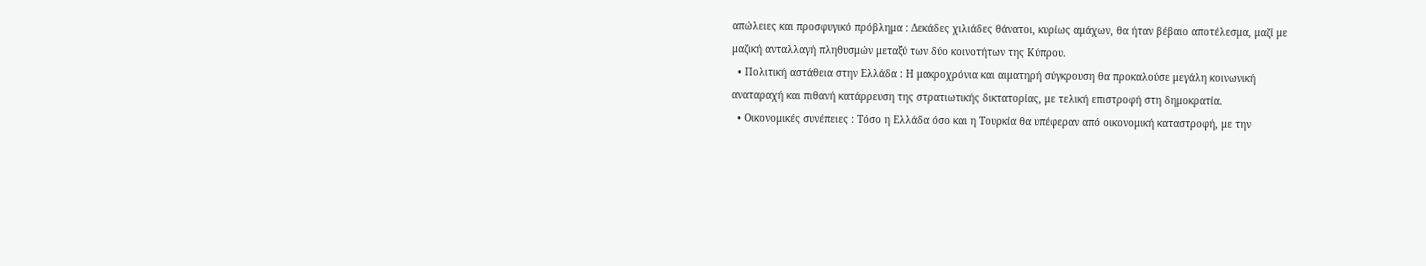απώλειες και προσφυγικό πρόβλημα : Δεκάδες χιλιάδες θάνατοι, κυρίως αμάχων, θα ήταν βέβαιο αποτέλεσμα, μαζί με μαζική ανταλλαγή πληθυσμών μεταξύ των δύο κοινοτήτων της Κύπρου.
  • Πολιτική αστάθεια στην Ελλάδα : Η μακροχρόνια και αιματηρή σύγκρουση θα προκαλούσε μεγάλη κοινωνική αναταραχή και πιθανή κατάρρευση της στρατιωτικής δικτατορίας, με τελική επιστροφή στη δημοκρατία.
  • Οικονομικές συνέπειες : Τόσο η Ελλάδα όσο και η Τουρκία θα υπέφεραν από οικονομική καταστροφή, με την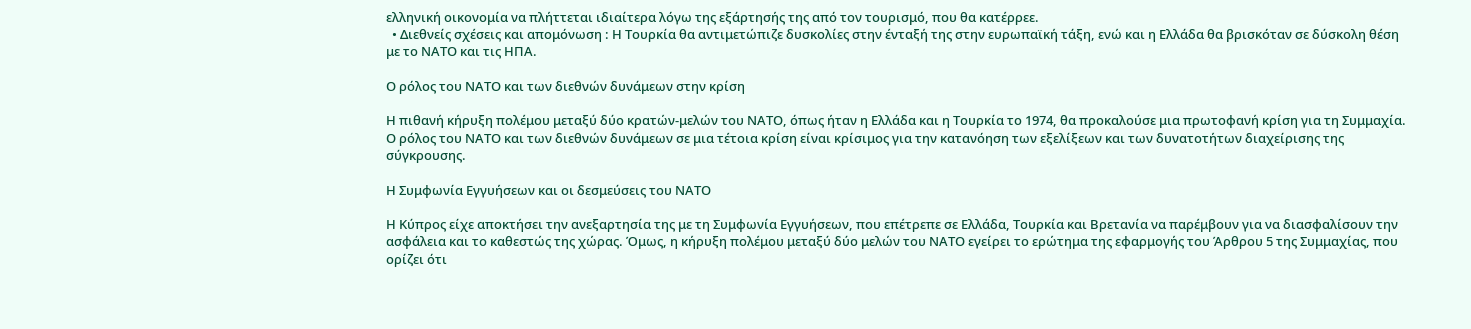ελληνική οικονομία να πλήττεται ιδιαίτερα λόγω της εξάρτησής της από τον τουρισμό, που θα κατέρρεε.
  • Διεθνείς σχέσεις και απομόνωση : Η Τουρκία θα αντιμετώπιζε δυσκολίες στην ένταξή της στην ευρωπαϊκή τάξη, ενώ και η Ελλάδα θα βρισκόταν σε δύσκολη θέση με το ΝΑΤΟ και τις ΗΠΑ.

Ο ρόλος του ΝΑΤΟ και των διεθνών δυνάμεων στην κρίση

Η πιθανή κήρυξη πολέμου μεταξύ δύο κρατών-μελών του ΝΑΤΟ, όπως ήταν η Ελλάδα και η Τουρκία το 1974, θα προκαλούσε μια πρωτοφανή κρίση για τη Συμμαχία. Ο ρόλος του ΝΑΤΟ και των διεθνών δυνάμεων σε μια τέτοια κρίση είναι κρίσιμος για την κατανόηση των εξελίξεων και των δυνατοτήτων διαχείρισης της σύγκρουσης.

Η Συμφωνία Εγγυήσεων και οι δεσμεύσεις του ΝΑΤΟ

Η Κύπρος είχε αποκτήσει την ανεξαρτησία της με τη Συμφωνία Εγγυήσεων, που επέτρεπε σε Ελλάδα, Τουρκία και Βρετανία να παρέμβουν για να διασφαλίσουν την ασφάλεια και το καθεστώς της χώρας. Όμως, η κήρυξη πολέμου μεταξύ δύο μελών του ΝΑΤΟ εγείρει το ερώτημα της εφαρμογής του Άρθρου 5 της Συμμαχίας, που ορίζει ότι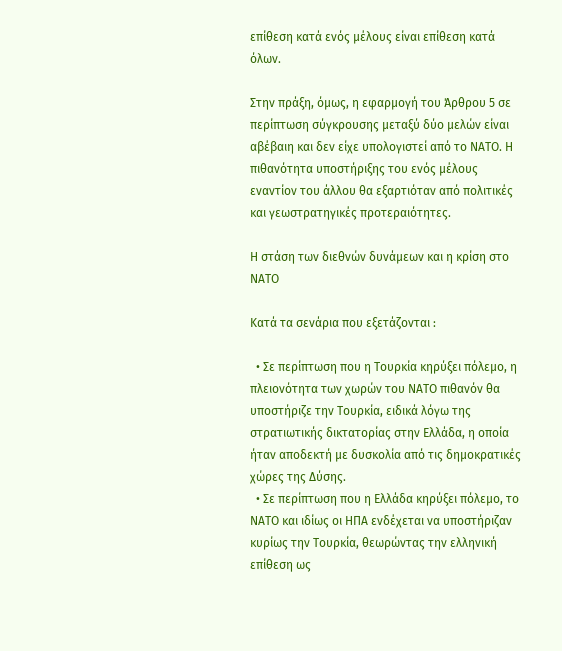επίθεση κατά ενός μέλους είναι επίθεση κατά όλων.

Στην πράξη, όμως, η εφαρμογή του Άρθρου 5 σε περίπτωση σύγκρουσης μεταξύ δύο μελών είναι αβέβαιη και δεν είχε υπολογιστεί από το ΝΑΤΟ. Η πιθανότητα υποστήριξης του ενός μέλους εναντίον του άλλου θα εξαρτιόταν από πολιτικές και γεωστρατηγικές προτεραιότητες.

Η στάση των διεθνών δυνάμεων και η κρίση στο ΝΑΤΟ

Κατά τα σενάρια που εξετάζονται :

  • Σε περίπτωση που η Τουρκία κηρύξει πόλεμο, η πλειονότητα των χωρών του ΝΑΤΟ πιθανόν θα υποστήριζε την Τουρκία, ειδικά λόγω της στρατιωτικής δικτατορίας στην Ελλάδα, η οποία ήταν αποδεκτή με δυσκολία από τις δημοκρατικές χώρες της Δύσης.
  • Σε περίπτωση που η Ελλάδα κηρύξει πόλεμο, το ΝΑΤΟ και ιδίως οι ΗΠΑ ενδέχεται να υποστήριζαν κυρίως την Τουρκία, θεωρώντας την ελληνική επίθεση ως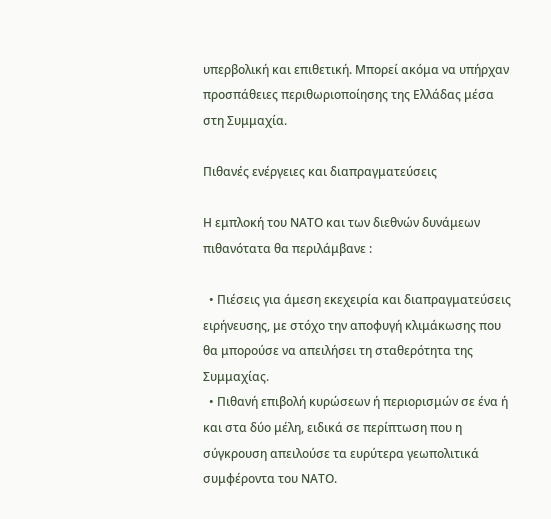υπερβολική και επιθετική. Μπορεί ακόμα να υπήρχαν προσπάθειες περιθωριοποίησης της Ελλάδας μέσα στη Συμμαχία.

Πιθανές ενέργειες και διαπραγματεύσεις

Η εμπλοκή του ΝΑΤΟ και των διεθνών δυνάμεων πιθανότατα θα περιλάμβανε :

  • Πιέσεις για άμεση εκεχειρία και διαπραγματεύσεις ειρήνευσης, με στόχο την αποφυγή κλιμάκωσης που θα μπορούσε να απειλήσει τη σταθερότητα της Συμμαχίας.
  • Πιθανή επιβολή κυρώσεων ή περιορισμών σε ένα ή και στα δύο μέλη, ειδικά σε περίπτωση που η σύγκρουση απειλούσε τα ευρύτερα γεωπολιτικά συμφέροντα του ΝΑΤΟ.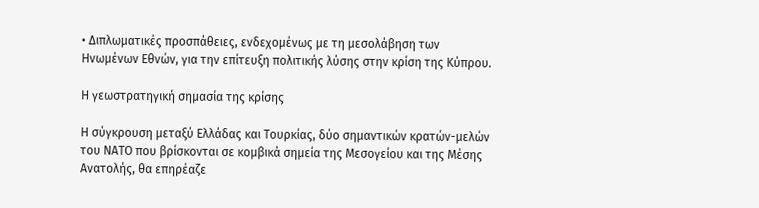• Διπλωματικές προσπάθειες, ενδεχομένως με τη μεσολάβηση των Ηνωμένων Εθνών, για την επίτευξη πολιτικής λύσης στην κρίση της Κύπρου.

Η γεωστρατηγική σημασία της κρίσης

Η σύγκρουση μεταξύ Ελλάδας και Τουρκίας, δύο σημαντικών κρατών-μελών του ΝΑΤΟ που βρίσκονται σε κομβικά σημεία της Μεσογείου και της Μέσης Ανατολής, θα επηρέαζε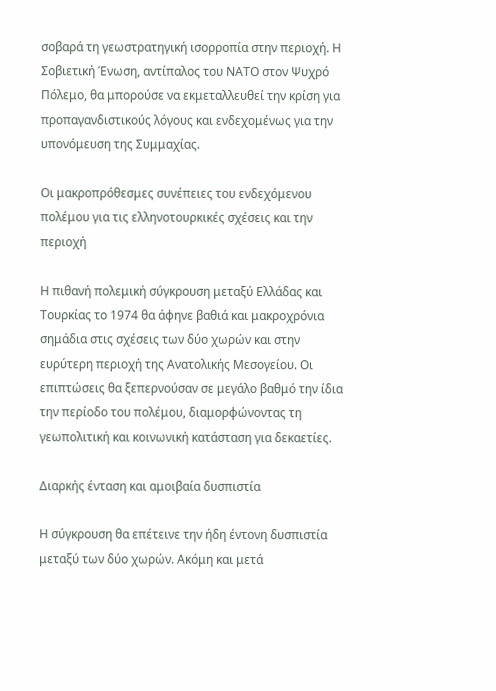σοβαρά τη γεωστρατηγική ισορροπία στην περιοχή. Η Σοβιετική Ένωση, αντίπαλος του ΝΑΤΟ στον Ψυχρό Πόλεμο, θα μπορούσε να εκμεταλλευθεί την κρίση για προπαγανδιστικούς λόγους και ενδεχομένως για την υπονόμευση της Συμμαχίας.

Οι μακροπρόθεσμες συνέπειες του ενδεχόμενου πολέμου για τις ελληνοτουρκικές σχέσεις και την περιοχή

Η πιθανή πολεμική σύγκρουση μεταξύ Ελλάδας και Τουρκίας το 1974 θα άφηνε βαθιά και μακροχρόνια σημάδια στις σχέσεις των δύο χωρών και στην ευρύτερη περιοχή της Ανατολικής Μεσογείου. Οι επιπτώσεις θα ξεπερνούσαν σε μεγάλο βαθμό την ίδια την περίοδο του πολέμου, διαμορφώνοντας τη γεωπολιτική και κοινωνική κατάσταση για δεκαετίες.

Διαρκής ένταση και αμοιβαία δυσπιστία

Η σύγκρουση θα επέτεινε την ήδη έντονη δυσπιστία μεταξύ των δύο χωρών. Ακόμη και μετά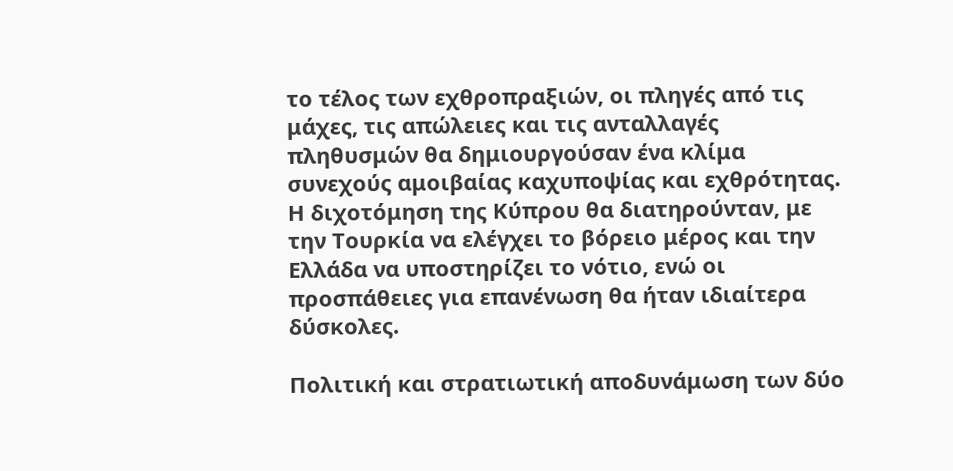το τέλος των εχθροπραξιών, οι πληγές από τις μάχες, τις απώλειες και τις ανταλλαγές πληθυσμών θα δημιουργούσαν ένα κλίμα συνεχούς αμοιβαίας καχυποψίας και εχθρότητας. Η διχοτόμηση της Κύπρου θα διατηρούνταν, με την Τουρκία να ελέγχει το βόρειο μέρος και την Ελλάδα να υποστηρίζει το νότιο, ενώ οι προσπάθειες για επανένωση θα ήταν ιδιαίτερα δύσκολες.

Πολιτική και στρατιωτική αποδυνάμωση των δύο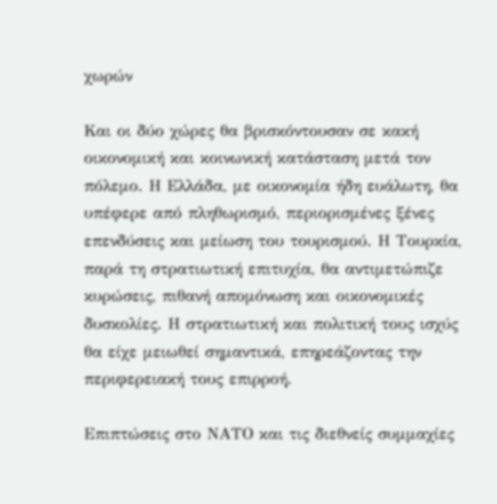χωρών

Και οι δύο χώρες θα βρισκόντουσαν σε κακή οικονομική και κοινωνική κατάσταση μετά τον πόλεμο. Η Ελλάδα, με οικονομία ήδη ευάλωτη, θα υπέφερε από πληθωρισμό, περιορισμένες ξένες επενδύσεις και μείωση του τουρισμού. Η Τουρκία, παρά τη στρατιωτική επιτυχία, θα αντιμετώπιζε κυρώσεις, πιθανή απομόνωση και οικονομικές δυσκολίες. Η στρατιωτική και πολιτική τους ισχύς θα είχε μειωθεί σημαντικά, επηρεάζοντας την περιφερειακή τους επιρροή.

Επιπτώσεις στο ΝΑΤΟ και τις διεθνείς συμμαχίες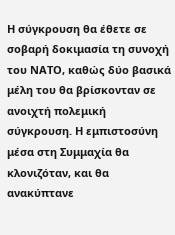Η σύγκρουση θα έθετε σε σοβαρή δοκιμασία τη συνοχή του ΝΑΤΟ, καθώς δύο βασικά μέλη του θα βρίσκονταν σε ανοιχτή πολεμική σύγκρουση. Η εμπιστοσύνη μέσα στη Συμμαχία θα κλονιζόταν, και θα ανακύπτανε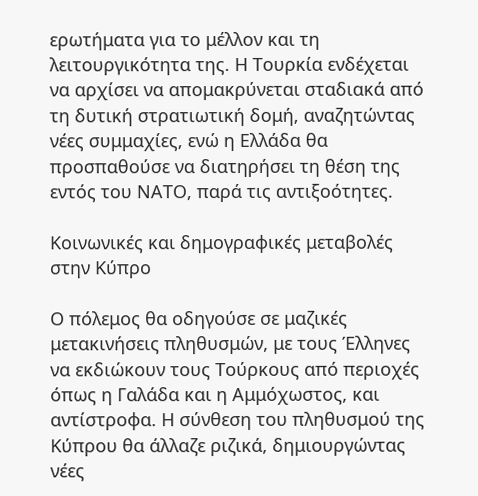ερωτήματα για το μέλλον και τη λειτουργικότητα της. Η Τουρκία ενδέχεται να αρχίσει να απομακρύνεται σταδιακά από τη δυτική στρατιωτική δομή, αναζητώντας νέες συμμαχίες, ενώ η Ελλάδα θα προσπαθούσε να διατηρήσει τη θέση της εντός του ΝΑΤΟ, παρά τις αντιξοότητες.

Κοινωνικές και δημογραφικές μεταβολές στην Κύπρο

Ο πόλεμος θα οδηγούσε σε μαζικές μετακινήσεις πληθυσμών, με τους Έλληνες να εκδιώκουν τους Τούρκους από περιοχές όπως η Γαλάδα και η Αμμόχωστος, και αντίστροφα. Η σύνθεση του πληθυσμού της Κύπρου θα άλλαζε ριζικά, δημιουργώντας νέες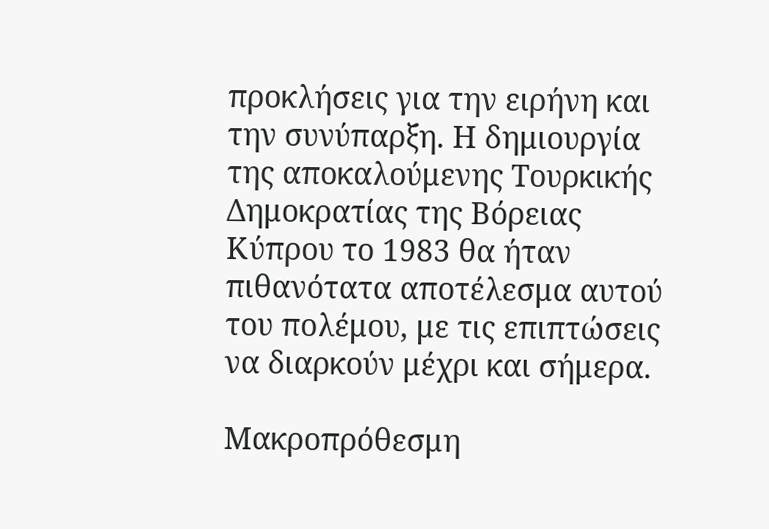προκλήσεις για την ειρήνη και την συνύπαρξη. Η δημιουργία της αποκαλούμενης Τουρκικής Δημοκρατίας της Βόρειας Κύπρου το 1983 θα ήταν πιθανότατα αποτέλεσμα αυτού του πολέμου, με τις επιπτώσεις να διαρκούν μέχρι και σήμερα.

Μακροπρόθεσμη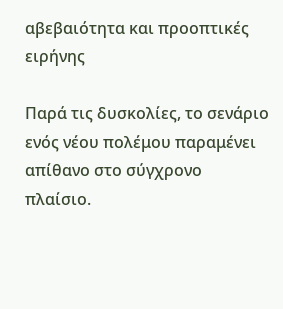αβεβαιότητα και προοπτικές ειρήνης

Παρά τις δυσκολίες, το σενάριο ενός νέου πολέμου παραμένει απίθανο στο σύγχρονο πλαίσιο.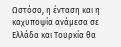Ωστόσο, η ένταση και η καχυποψία ανάμεσα σε Ελλάδα και Τουρκία θα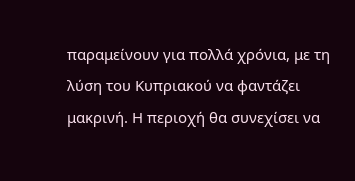παραμείνουν για πολλά χρόνια, με τη λύση του Κυπριακού να φαντάζει μακρινή. Η περιοχή θα συνεχίσει να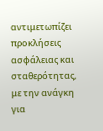αντιμετωπίζει προκλήσεις ασφάλειας και σταθερότητας, με την ανάγκη για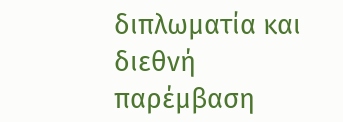διπλωματία και διεθνή παρέμβαση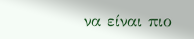να είναι πιο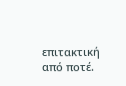επιτακτική από ποτέ.